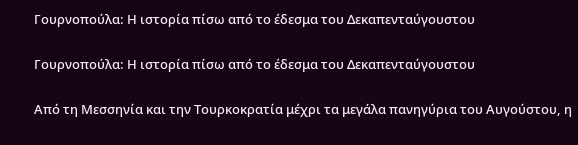Γουρνοπούλα: Η ιστορία πίσω από το έδεσμα του Δεκαπενταύγουστου

Γουρνοπούλα: Η ιστορία πίσω από το έδεσμα του Δεκαπενταύγουστου

Από τη Μεσσηνία και την Τουρκοκρατία μέχρι τα μεγάλα πανηγύρια του Αυγούστου, η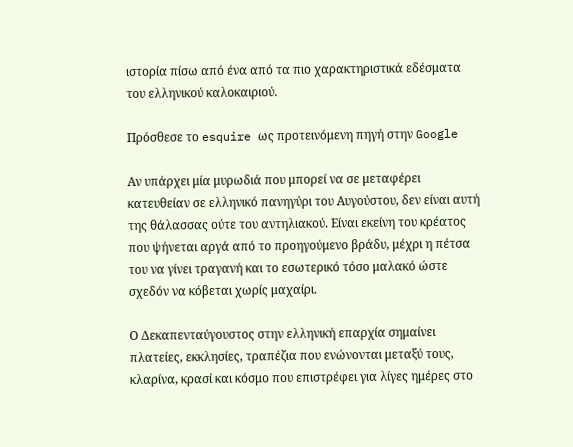ιστορία πίσω από ένα από τα πιο χαρακτηριστικά εδέσματα του ελληνικού καλοκαιριού.

Πρόσθεσε το esquire ως προτεινόμενη πηγή στην Google

Αν υπάρχει μία μυρωδιά που μπορεί να σε μεταφέρει κατευθείαν σε ελληνικό πανηγύρι του Αυγούστου, δεν είναι αυτή της θάλασσας ούτε του αντηλιακού. Είναι εκείνη του κρέατος που ψήνεται αργά από το προηγούμενο βράδυ, μέχρι η πέτσα του να γίνει τραγανή και το εσωτερικό τόσο μαλακό ώστε σχεδόν να κόβεται χωρίς μαχαίρι.

Ο Δεκαπενταύγουστος στην ελληνική επαρχία σημαίνει πλατείες, εκκλησίες, τραπέζια που ενώνονται μεταξύ τους, κλαρίνα, κρασί και κόσμο που επιστρέφει για λίγες ημέρες στο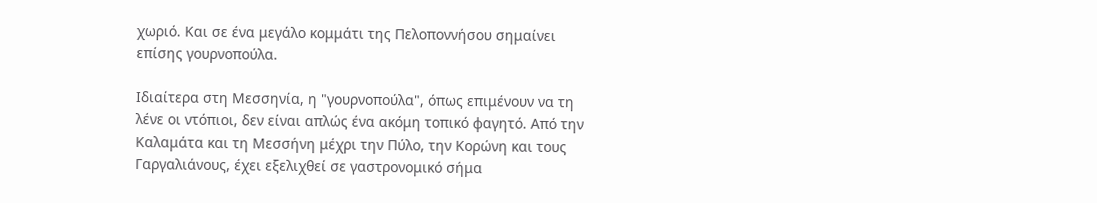χωριό. Και σε ένα μεγάλο κομμάτι της Πελοποννήσου σημαίνει επίσης γουρνοπούλα.

Ιδιαίτερα στη Μεσσηνία, η "γουρνοπούλα", όπως επιμένουν να τη λένε οι ντόπιοι, δεν είναι απλώς ένα ακόμη τοπικό φαγητό. Από την Καλαμάτα και τη Μεσσήνη μέχρι την Πύλο, την Κορώνη και τους Γαργαλιάνους, έχει εξελιχθεί σε γαστρονομικό σήμα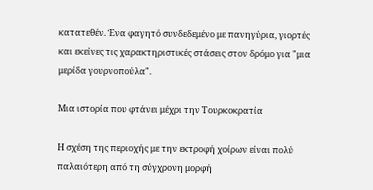κατατεθέν. Ένα φαγητό συνδεδεμένο με πανηγύρια, γιορτές και εκείνες τις χαρακτηριστικές στάσεις στον δρόμο για "μια μερίδα γουρνοπούλα".

Μια ιστορία που φτάνει μέχρι την Τουρκοκρατία

Η σχέση της περιοχής με την εκτροφή χοίρων είναι πολύ παλαιότερη από τη σύγχρονη μορφή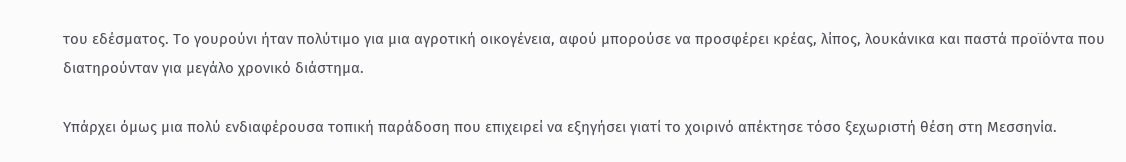του εδέσματος. Το γουρούνι ήταν πολύτιμο για μια αγροτική οικογένεια, αφού μπορούσε να προσφέρει κρέας, λίπος, λουκάνικα και παστά προϊόντα που διατηρούνταν για μεγάλο χρονικό διάστημα.

Υπάρχει όμως μια πολύ ενδιαφέρουσα τοπική παράδοση που επιχειρεί να εξηγήσει γιατί το χοιρινό απέκτησε τόσο ξεχωριστή θέση στη Μεσσηνία.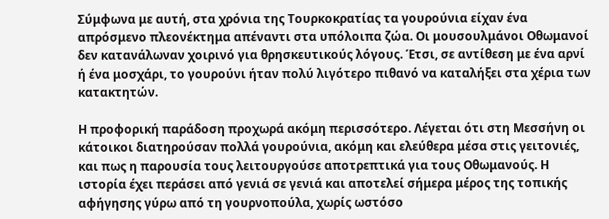Σύμφωνα με αυτή, στα χρόνια της Τουρκοκρατίας τα γουρούνια είχαν ένα απρόσμενο πλεονέκτημα απέναντι στα υπόλοιπα ζώα. Οι μουσουλμάνοι Οθωμανοί δεν κατανάλωναν χοιρινό για θρησκευτικούς λόγους. Έτσι, σε αντίθεση με ένα αρνί ή ένα μοσχάρι, το γουρούνι ήταν πολύ λιγότερο πιθανό να καταλήξει στα χέρια των κατακτητών.

Η προφορική παράδοση προχωρά ακόμη περισσότερο. Λέγεται ότι στη Μεσσήνη οι κάτοικοι διατηρούσαν πολλά γουρούνια, ακόμη και ελεύθερα μέσα στις γειτονιές, και πως η παρουσία τους λειτουργούσε αποτρεπτικά για τους Οθωμανούς. Η ιστορία έχει περάσει από γενιά σε γενιά και αποτελεί σήμερα μέρος της τοπικής αφήγησης γύρω από τη γουρνοπούλα, χωρίς ωστόσο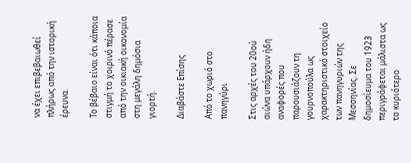να έχει επιβεβαιωθεί πλήρως από την ιστορική έρευνα.

Το βέβαιο είναι ότι κάποια στιγμή το χοιρινό πέρασε από την οικιακή οικονομία στη μεγάλη δημόσια γιορτή.

Διαβάστε Επίσης

Από το χωριό στο πανηγύρι

Στις αρχές του 20ού αιώνα υπάρχουν ήδη αναφορές που παρουσιάζουν τη γουρνοπούλα ως χαρακτηριστικό στοιχείο των πανηγυριών της Μεσσηνίας. Σε δημοσίευμα του 1923 περιγράφεται μάλιστα ως το κυριότερο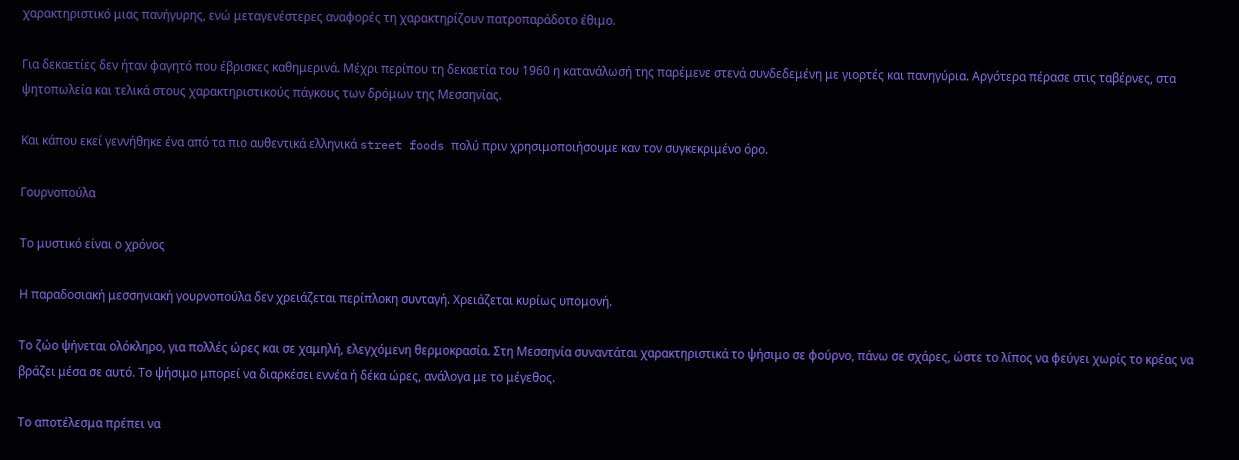χαρακτηριστικό μιας πανήγυρης, ενώ μεταγενέστερες αναφορές τη χαρακτηρίζουν πατροπαράδοτο έθιμο.

Για δεκαετίες δεν ήταν φαγητό που έβρισκες καθημερινά. Μέχρι περίπου τη δεκαετία του 1960 η κατανάλωσή της παρέμενε στενά συνδεδεμένη με γιορτές και πανηγύρια. Αργότερα πέρασε στις ταβέρνες, στα ψητοπωλεία και τελικά στους χαρακτηριστικούς πάγκους των δρόμων της Μεσσηνίας.

Και κάπου εκεί γεννήθηκε ένα από τα πιο αυθεντικά ελληνικά street foods πολύ πριν χρησιμοποιήσουμε καν τον συγκεκριμένο όρο.

Γουρνοπούλα

Το μυστικό είναι ο χρόνος

Η παραδοσιακή μεσσηνιακή γουρνοπούλα δεν χρειάζεται περίπλοκη συνταγή. Χρειάζεται κυρίως υπομονή.

Το ζώο ψήνεται ολόκληρο, για πολλές ώρες και σε χαμηλή, ελεγχόμενη θερμοκρασία. Στη Μεσσηνία συναντάται χαρακτηριστικά το ψήσιμο σε φούρνο, πάνω σε σχάρες, ώστε το λίπος να φεύγει χωρίς το κρέας να βράζει μέσα σε αυτό. Το ψήσιμο μπορεί να διαρκέσει εννέα ή δέκα ώρες, ανάλογα με το μέγεθος.

Το αποτέλεσμα πρέπει να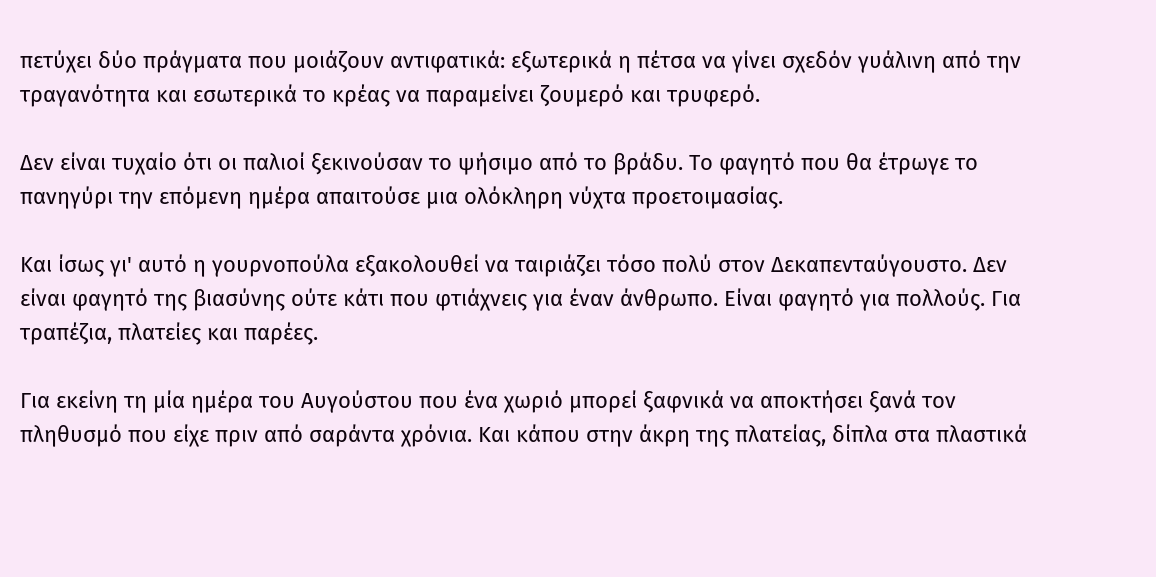πετύχει δύο πράγματα που μοιάζουν αντιφατικά: εξωτερικά η πέτσα να γίνει σχεδόν γυάλινη από την τραγανότητα και εσωτερικά το κρέας να παραμείνει ζουμερό και τρυφερό.

Δεν είναι τυχαίο ότι οι παλιοί ξεκινούσαν το ψήσιμο από το βράδυ. Το φαγητό που θα έτρωγε το πανηγύρι την επόμενη ημέρα απαιτούσε μια ολόκληρη νύχτα προετοιμασίας.

Και ίσως γι' αυτό η γουρνοπούλα εξακολουθεί να ταιριάζει τόσο πολύ στον Δεκαπενταύγουστο. Δεν είναι φαγητό της βιασύνης ούτε κάτι που φτιάχνεις για έναν άνθρωπο. Είναι φαγητό για πολλούς. Για τραπέζια, πλατείες και παρέες.

Για εκείνη τη μία ημέρα του Αυγούστου που ένα χωριό μπορεί ξαφνικά να αποκτήσει ξανά τον πληθυσμό που είχε πριν από σαράντα χρόνια. Και κάπου στην άκρη της πλατείας, δίπλα στα πλαστικά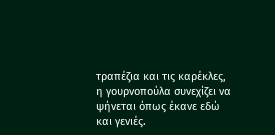τραπέζια και τις καρέκλες, η γουρνοπούλα συνεχίζει να ψήνεται όπως έκανε εδώ και γενιές.